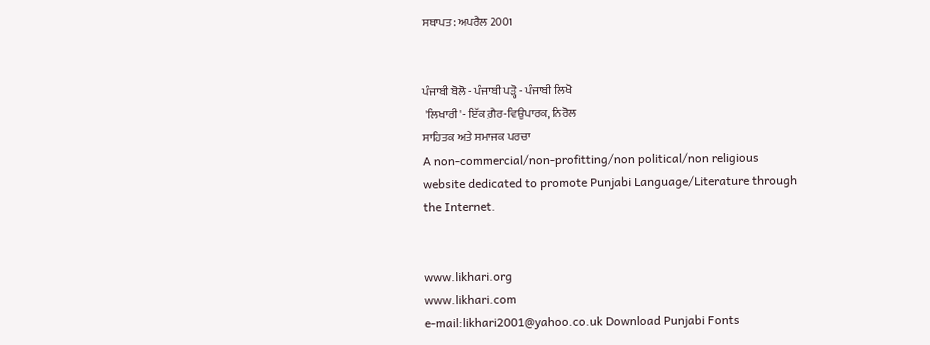ਸਥਾਪਤ: ਅਪਰੈਲ 2001


ਪੰਜਾਬੀ ਬੋਲੋ - ਪੰਜਾਬੀ ਪੜ੍ਹੋ - ਪੰਜਾਬੀ ਲਿਖੋ
 'ਲਿਖਾਰੀ'- ਇੱਕ ਗ਼ੈਰ-ਵਿਉਪਾਰਕ, ਨਿਰੋਲ
ਸਾਹਿਤਕ ਅਤੇ ਸਮਾਜਕ ਪਰਚਾ
A non-commercial/non-profitting/non political/non religious website dedicated to promote Punjabi Language/Literature through the Internet.


www.likhari.org
www.likhari.com
e-mail:likhari2001@yahoo.co.uk Download Punjabi Fonts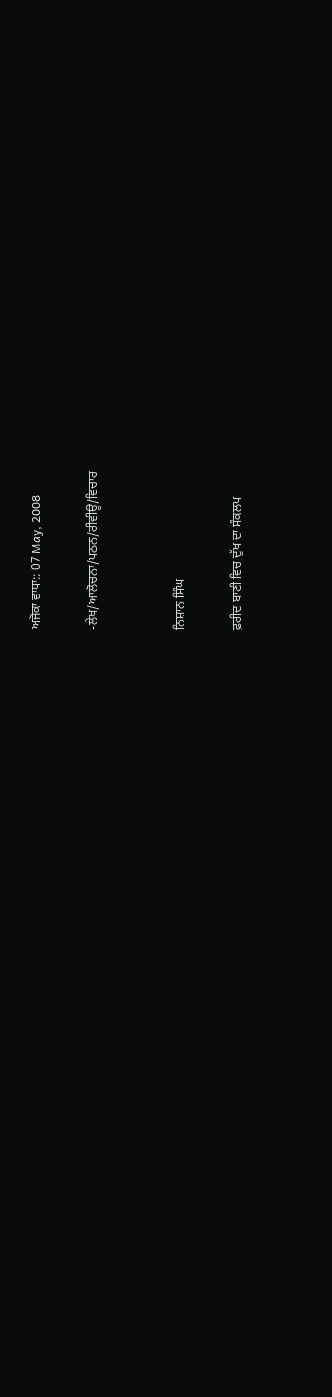ਅਜੋਕਾ ਵਾਧਾ:: 07 May, 2008

-ਲੇਖ/ਆਲੋਚਨਾ/ਪਠਨ/ਰੀਵੀਊ/ਵਿਚਾਰ


ਨਿਸ਼ਾਨ ਸਿੰਘ

ਫ਼ਰੀਦ ਬਾਣੀ ਵਿਚ ਦੁੱਖ ਦਾ ਸੰਕਲਪ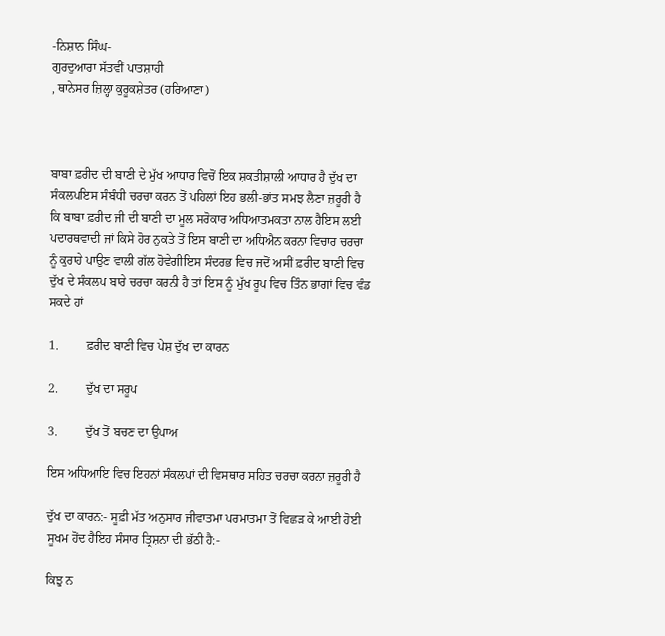-ਨਿਸ਼ਾਨ ਸਿੰਘ-
ਗੁਰਦੁਆਰਾ ਸੱਤਵੀਂ ਪਾਤਸ਼ਾਹੀ
, ਥਾਨੇਸਰ ਜ਼ਿਲ੍ਹਾ ਕੁਰੂਕਸ਼ੇਤਰ (ਹਰਿਆਣਾ)



ਬਾਬਾ ਫ਼ਰੀਦ ਦੀ ਬਾਣੀ ਦੇ ਮੁੱਖ ਆਧਾਰ ਵਿਚੋਂ ਇਕ ਸ਼ਕਤੀਸ਼ਾਲੀ ਆਧਾਰ ਹੈ ਦੁੱਖ ਦਾ ਸੰਕਲਪਇਸ ਸੰਬੰਧੀ ਚਰਚਾ ਕਰਨ ਤੋਂ ਪਹਿਲਾਂ ਇਹ ਭਲੀ-ਭਾਂਤ ਸਮਝ ਲੈਣਾ ਜ਼ਰੂਰੀ ਹੈ ਕਿ ਬਾਬਾ ਫ਼ਰੀਦ ਜੀ ਦੀ ਬਾਣੀ ਦਾ ਮੂਲ ਸਰੋਕਾਰ ਅਧਿਆਤਮਕਤਾ ਨਾਲ ਹੈਇਸ ਲਈ ਪਦਾਰਥਵਾਦੀ ਜਾਂ ਕਿਸੇ ਹੋਰ ਨੁਕਤੇ ਤੋਂ ਇਸ ਬਾਣੀ ਦਾ ਅਧਿਐਨ ਕਰਨਾ ਵਿਚਾਰ ਚਰਚਾ ਨੂੰ ਕੁਰਾਹੇ ਪਾਉਣ ਵਾਲੀ ਗੱਲ ਹੋਵੇਗੀਇਸ ਸੰਦਰਭ ਵਿਚ ਜਦੋਂ ਅਸੀਂ ਫ਼ਰੀਦ ਬਾਣੀ ਵਿਚ ਦੁੱਖ ਦੇ ਸੰਕਲਪ ਬਾਰੇ ਚਰਚਾ ਕਰਨੀ ਹੈ ਤਾਂ ਇਸ ਨੂੰ ਮੁੱਖ ਰੂਪ ਵਿਚ ਤਿੰਨ ਭਾਗਾਂ ਵਿਚ ਵੰਡ ਸਕਦੇ ਹਾਂ

1.         ਫ਼ਰੀਦ ਬਾਣੀ ਵਿਚ ਪੇਸ਼ ਦੁੱਖ ਦਾ ਕਾਰਨ

2.         ਦੁੱਖ ਦਾ ਸਰੂਪ

3.         ਦੁੱਖ ਤੋਂ ਬਚਣ ਦਾ ਉਪਾਅ

ਇਸ ਅਧਿਆਇ ਵਿਚ ਇਹਨਾਂ ਸੰਕਲਪਾਂ ਦੀ ਵਿਸਥਾਰ ਸਹਿਤ ਚਰਚਾ ਕਰਨਾ ਜ਼ਰੂਰੀ ਹੈ

ਦੁੱਖ ਦਾ ਕਾਰਨ:- ਸੂਫ਼ੀ ਮੱਤ ਅਨੁਸਾਰ ਜੀਵਾਤਮਾ ਪਰਮਾਤਮਾ ਤੋਂ ਵਿਛੜ ਕੇ ਆਈ ਹੋਈ ਸੂਖਮ ਹੋਂਦ ਹੈਇਹ ਸੰਸਾਰ ਤ੍ਰਿਸ਼ਨਾ ਦੀ ਭੱਠੀ ਹੈ:-

ਕਿਝੁ ਨ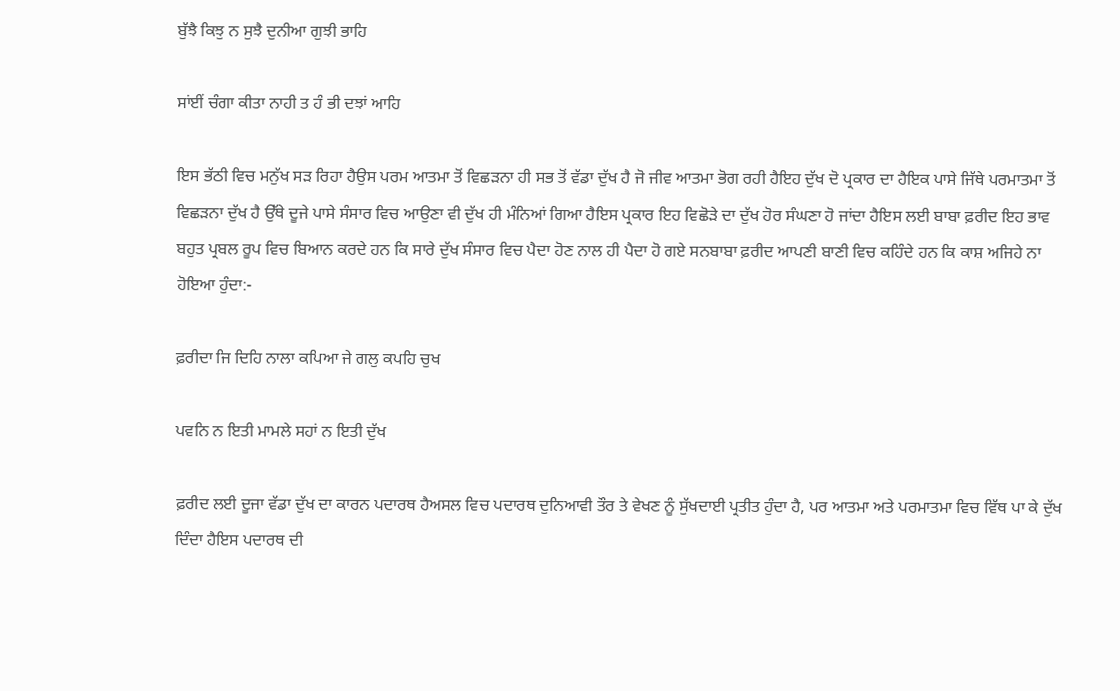ਬੁੱਝੈ ਕਿਝੁ ਨ ਸੁਝੈ ਦੁਨੀਆ ਗੁਝੀ ਭਾਹਿ

ਸਾਂਈਂ ਚੰਗਾ ਕੀਤਾ ਨਾਹੀ ਤ ਹੰ ਭੀ ਦਝਾਂ ਆਹਿ

ਇਸ ਭੱਠੀ ਵਿਚ ਮਨੁੱਖ ਸੜ ਰਿਹਾ ਹੈਉਸ ਪਰਮ ਆਤਮਾ ਤੋਂ ਵਿਛੜਨਾ ਹੀ ਸਭ ਤੋਂ ਵੱਡਾ ਦੁੱਖ ਹੈ ਜੋ ਜੀਵ ਆਤਮਾ ਭੋਗ ਰਹੀ ਹੈਇਹ ਦੁੱਖ ਦੋ ਪ੍ਰਕਾਰ ਦਾ ਹੈਇਕ ਪਾਸੇ ਜਿੱਥੇ ਪਰਮਾਤਮਾ ਤੋਂ ਵਿਛੜਨਾ ਦੁੱਖ ਹੈ ਉੱਥੇ ਦੂਜੇ ਪਾਸੇ ਸੰਸਾਰ ਵਿਚ ਆਉਣਾ ਵੀ ਦੁੱਖ ਹੀ ਮੰਨਿਆਂ ਗਿਆ ਹੈਇਸ ਪ੍ਰਕਾਰ ਇਹ ਵਿਛੋੜੇ ਦਾ ਦੁੱਖ ਹੋਰ ਸੰਘਣਾ ਹੋ ਜਾਂਦਾ ਹੈਇਸ ਲਈ ਬਾਬਾ ਫ਼ਰੀਦ ਇਹ ਭਾਵ ਬਹੁਤ ਪ੍ਰਬਲ ਰੂਪ ਵਿਚ ਬਿਆਨ ਕਰਦੇ ਹਨ ਕਿ ਸਾਰੇ ਦੁੱਖ ਸੰਸਾਰ ਵਿਚ ਪੈਦਾ ਹੋਣ ਨਾਲ ਹੀ ਪੈਦਾ ਹੋ ਗਏ ਸਨਬਾਬਾ ਫ਼ਰੀਦ ਆਪਣੀ ਬਾਣੀ ਵਿਚ ਕਹਿੰਦੇ ਹਨ ਕਿ ਕਾਸ਼ ਅਜਿਹੇ ਨਾ ਹੋਇਆ ਹੁੰਦਾ:-

ਫ਼ਰੀਦਾ ਜਿ ਦਿਹਿ ਨਾਲਾ ਕਪਿਆ ਜੇ ਗਲੁ ਕਪਹਿ ਚੁਖ

ਪਵਨਿ ਨ ਇਤੀ ਮਾਮਲੇ ਸਹਾਂ ਨ ਇਤੀ ਦੁੱਖ

ਫ਼ਰੀਦ ਲਈ ਦੂਜਾ ਵੱਡਾ ਦੁੱਖ ਦਾ ਕਾਰਨ ਪਦਾਰਥ ਹੈਅਸਲ ਵਿਚ ਪਦਾਰਥ ਦੁਨਿਆਵੀ ਤੌਰ ਤੇ ਵੇਖਣ ਨੂੰ ਸੁੱਖਦਾਈ ਪ੍ਰਤੀਤ ਹੁੰਦਾ ਹੈ, ਪਰ ਆਤਮਾ ਅਤੇ ਪਰਮਾਤਮਾ ਵਿਚ ਵਿੱਥ ਪਾ ਕੇ ਦੁੱਖ ਦਿੰਦਾ ਹੈਇਸ ਪਦਾਰਥ ਦੀ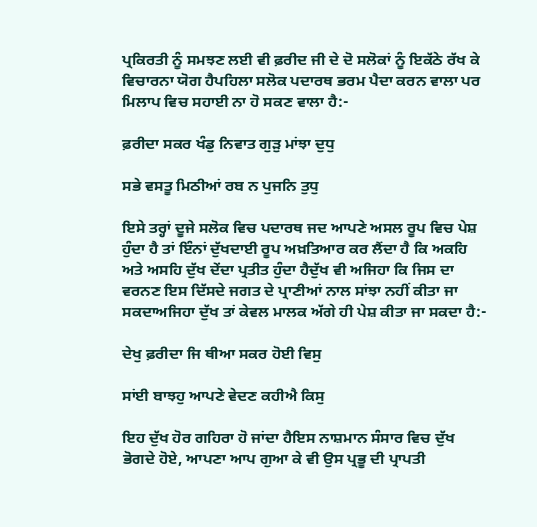ਪ੍ਰਕਿਰਤੀ ਨੂੰ ਸਮਝਣ ਲਈ ਵੀ ਫ਼ਰੀਦ ਜੀ ਦੇ ਦੋ ਸਲੋਕਾਂ ਨੂੰ ਇਕੱਠੇ ਰੱਖ ਕੇ ਵਿਚਾਰਨਾ ਯੋਗ ਹੈਪਹਿਲਾ ਸਲੋਕ ਪਦਾਰਥ ਭਰਮ ਪੈਦਾ ਕਰਨ ਵਾਲਾ ਪਰ ਮਿਲਾਪ ਵਿਚ ਸਹਾਈ ਨਾ ਹੋ ਸਕਣ ਵਾਲਾ ਹੈ:-

ਫ਼ਰੀਦਾ ਸਕਰ ਖੰਡੁ ਨਿਵਾਤ ਗੁੜੁ ਮਾਂਝਾ ਦੁਧੁ

ਸਭੇ ਵਸਤੂ ਮਿਠੀਆਂ ਰਬ ਨ ਪੁਜਨਿ ਤੁਧੁ

ਇਸੇ ਤਰ੍ਹਾਂ ਦੂਜੇ ਸਲੋਕ ਵਿਚ ਪਦਾਰਥ ਜਦ ਆਪਣੇ ਅਸਲ ਰੂਪ ਵਿਚ ਪੇਸ਼ ਹੁੰਦਾ ਹੈ ਤਾਂ ਇੰਨਾਂ ਦੁੱਖਦਾਈ ਰੂਪ ਅਖ਼ਤਿਆਰ ਕਰ ਲੈਂਦਾ ਹੈ ਕਿ ਅਕਹਿ ਅਤੇ ਅਸਹਿ ਦੁੱਖ ਦੇਂਦਾ ਪ੍ਰਤੀਤ ਹੁੰਦਾ ਹੈਦੁੱਖ ਵੀ ਅਜਿਹਾ ਕਿ ਜਿਸ ਦਾ ਵਰਨਣ ਇਸ ਦਿੱਸਦੇ ਜਗਤ ਦੇ ਪ੍ਰਾਣੀਆਂ ਨਾਲ ਸਾਂਝਾ ਨਹੀਂ ਕੀਤਾ ਜਾ ਸਕਦਾਅਜਿਹਾ ਦੁੱਖ ਤਾਂ ਕੇਵਲ ਮਾਲਕ ਅੱਗੇ ਹੀ ਪੇਸ਼ ਕੀਤਾ ਜਾ ਸਕਦਾ ਹੈ:-

ਦੇਖੁ ਫ਼ਰੀਦਾ ਜਿ ਥੀਆ ਸਕਰ ਹੋਈ ਵਿਸੁ

ਸਾਂਈ ਬਾਝਹੁ ਆਪਣੇ ਵੇਦਣ ਕਹੀਐ ਕਿਸੁ

ਇਹ ਦੁੱਖ ਹੋਰ ਗਹਿਰਾ ਹੋ ਜਾਂਦਾ ਹੈਇਸ ਨਾਸ਼ਮਾਨ ਸੰਸਾਰ ਵਿਚ ਦੁੱਖ ਭੋਗਦੇ ਹੋਏ, ਆਪਣਾ ਆਪ ਗੁਆ ਕੇ ਵੀ ਉਸ ਪ੍ਰਭੂ ਦੀ ਪ੍ਰਾਪਤੀ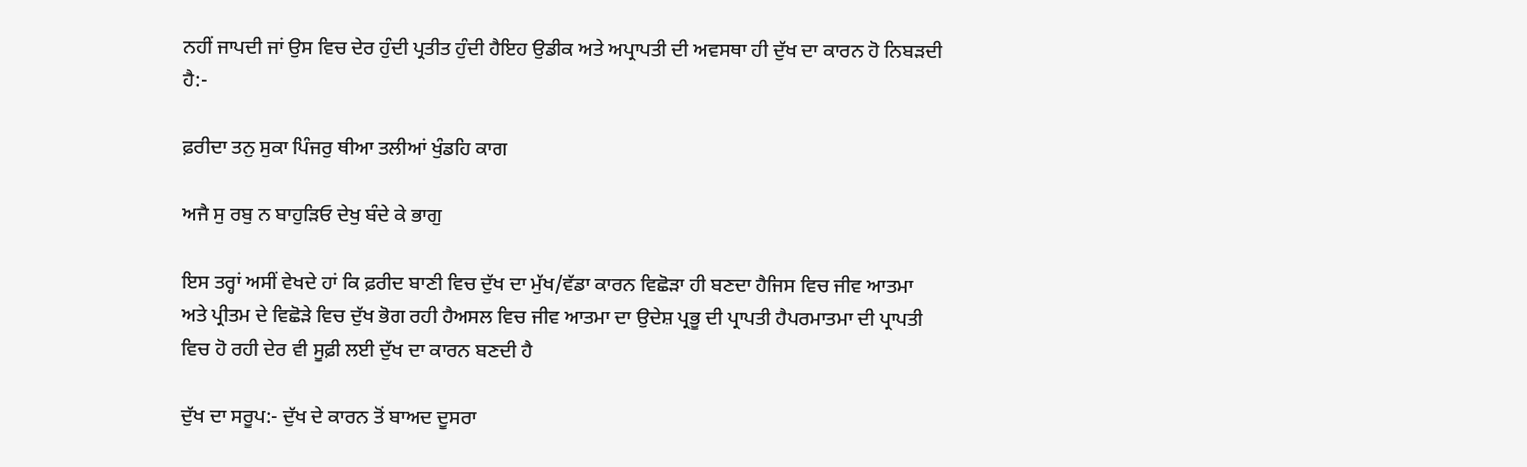ਨਹੀਂ ਜਾਪਦੀ ਜਾਂ ਉਸ ਵਿਚ ਦੇਰ ਹੁੰਦੀ ਪ੍ਰਤੀਤ ਹੁੰਦੀ ਹੈਇਹ ਉਡੀਕ ਅਤੇ ਅਪ੍ਰਾਪਤੀ ਦੀ ਅਵਸਥਾ ਹੀ ਦੁੱਖ ਦਾ ਕਾਰਨ ਹੋ ਨਿਬੜਦੀ ਹੈ:-

ਫ਼ਰੀਦਾ ਤਨੁ ਸੁਕਾ ਪਿੰਜਰੁ ਥੀਆ ਤਲੀਆਂ ਖੁੰਡਹਿ ਕਾਗ

ਅਜੈ ਸੁ ਰਬੁ ਨ ਬਾਹੁੜਿਓ ਦੇਖੁ ਬੰਦੇ ਕੇ ਭਾਗੁ

ਇਸ ਤਰ੍ਹਾਂ ਅਸੀਂ ਵੇਖਦੇ ਹਾਂ ਕਿ ਫ਼ਰੀਦ ਬਾਣੀ ਵਿਚ ਦੁੱਖ ਦਾ ਮੁੱਖ/ਵੱਡਾ ਕਾਰਨ ਵਿਛੋੜਾ ਹੀ ਬਣਦਾ ਹੈਜਿਸ ਵਿਚ ਜੀਵ ਆਤਮਾ ਅਤੇ ਪ੍ਰੀਤਮ ਦੇ ਵਿਛੋੜੇ ਵਿਚ ਦੁੱਖ ਭੋਗ ਰਹੀ ਹੈਅਸਲ ਵਿਚ ਜੀਵ ਆਤਮਾ ਦਾ ਉਦੇਸ਼ ਪ੍ਰਭੂ ਦੀ ਪ੍ਰਾਪਤੀ ਹੈਪਰਮਾਤਮਾ ਦੀ ਪ੍ਰਾਪਤੀ ਵਿਚ ਹੋ ਰਹੀ ਦੇਰ ਵੀ ਸੂਫ਼ੀ ਲਈ ਦੁੱਖ ਦਾ ਕਾਰਨ ਬਣਦੀ ਹੈ

ਦੁੱਖ ਦਾ ਸਰੂਪ:- ਦੁੱਖ ਦੇ ਕਾਰਨ ਤੋਂ ਬਾਅਦ ਦੂਸਰਾ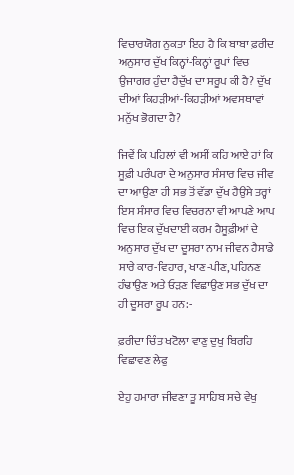ਵਿਚਾਰਯੋਗ ਨੁਕਤਾ ਇਹ ਹੈ ਕਿ ਬਾਬਾ ਫ਼ਰੀਦ ਅਨੁਸਾਰ ਦੁੱਖ ਕਿਨ੍ਹਾਂ-ਕਿਨ੍ਹਾਂ ਰੂਪਾਂ ਵਿਚ ਉਜਾਗਰ ਹੁੰਦਾ ਹੈਦੁੱਖ ਦਾ ਸਰੂਪ ਕੀ ਹੈ? ਦੁੱਖ ਦੀਆਂ ਕਿਹੜੀਆਂ-ਕਿਹੜੀਆਂ ਅਵਸਥਾਵਾਂ ਮਨੁੱਖ ਭੋਗਦਾ ਹੈ?

ਜਿਵੇਂ ਕਿ ਪਹਿਲਾਂ ਵੀ ਅਸੀਂ ਕਹਿ ਆਏ ਹਾਂ ਕਿ ਸੂਫ਼ੀ ਪਰੰਪਰਾ ਦੇ ਅਨੁਸਾਰ ਸੰਸਾਰ ਵਿਚ ਜੀਵ ਦਾ ਆਉਣਾ ਹੀ ਸਭ ਤੋਂ ਵੱਡਾ ਦੁੱਖ ਹੈਉਸੇ ਤਰ੍ਹਾਂ ਇਸ ਸੰਸਾਰ ਵਿਚ ਵਿਚਰਨਾ ਵੀ ਆਪਣੇ ਆਪ ਵਿਚ ਇਕ ਦੁੱਖਦਾਈ ਕਰਮ ਹੈਸੂਫ਼ੀਆਂ ਦੇ ਅਨੁਸਾਰ ਦੁੱਖ ਦਾ ਦੂਸਰਾ ਨਾਮ ਜੀਵਨ ਹੈਸਾਡੇ ਸਾਰੇ ਕਾਰ-ਵਿਹਾਰ, ਖਾਣ-ਪੀਣ, ਪਹਿਨਣ ਹੰਢਾਉਣ ਅਤੇ ਓੜਣ ਵਿਛਾਉਣ ਸਭ ਦੁੱਖ ਦਾ ਹੀ ਦੂਸਰਾ ਰੂਪ ਹਨ:-

ਫ਼ਰੀਦਾ ਚਿੰਤ ਖਟੋਲਾ ਵਾਣੁ ਦੁਖੁ ਬਿਰਹਿ ਵਿਛਾਵਣ ਲੇਫੁ

ਏਹੁ ਹਮਾਰਾ ਜੀਵਣਾ ਤੂ ਸਾਹਿਬ ਸਚੇ ਵੇਖੁ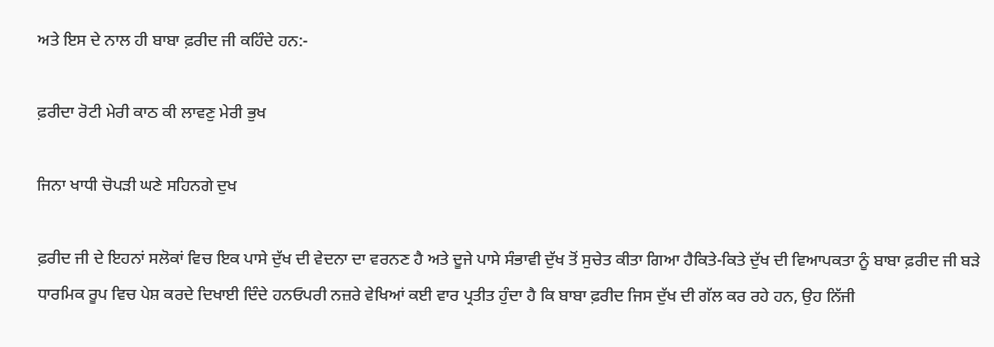ਅਤੇ ਇਸ ਦੇ ਨਾਲ ਹੀ ਬਾਬਾ ਫ਼ਰੀਦ ਜੀ ਕਹਿੰਦੇ ਹਨ:-

ਫ਼ਰੀਦਾ ਰੋਟੀ ਮੇਰੀ ਕਾਠ ਕੀ ਲਾਵਣੁ ਮੇਰੀ ਭੁਖ

ਜਿਨਾ ਖਾਧੀ ਚੋਪੜੀ ਘਣੇ ਸਹਿਨਗੇ ਦੁਖ

ਫ਼ਰੀਦ ਜੀ ਦੇ ਇਹਨਾਂ ਸਲੋਕਾਂ ਵਿਚ ਇਕ ਪਾਸੇ ਦੁੱਖ ਦੀ ਵੇਦਨਾ ਦਾ ਵਰਨਣ ਹੈ ਅਤੇ ਦੂਜੇ ਪਾਸੇ ਸੰਭਾਵੀ ਦੁੱਖ ਤੋਂ ਸੁਚੇਤ ਕੀਤਾ ਗਿਆ ਹੈਕਿਤੇ-ਕਿਤੇ ਦੁੱਖ ਦੀ ਵਿਆਪਕਤਾ ਨੂੰ ਬਾਬਾ ਫ਼ਰੀਦ ਜੀ ਬੜੇ ਧਾਰਮਿਕ ਰੂਪ ਵਿਚ ਪੇਸ਼ ਕਰਦੇ ਦਿਖਾਈ ਦਿੰਦੇ ਹਨਓਪਰੀ ਨਜ਼ਰੇ ਵੇਖਿਆਂ ਕਈ ਵਾਰ ਪ੍ਰਤੀਤ ਹੁੰਦਾ ਹੈ ਕਿ ਬਾਬਾ ਫ਼ਰੀਦ ਜਿਸ ਦੁੱਖ ਦੀ ਗੱਲ ਕਰ ਰਹੇ ਹਨ, ਉਹ ਨਿੱਜੀ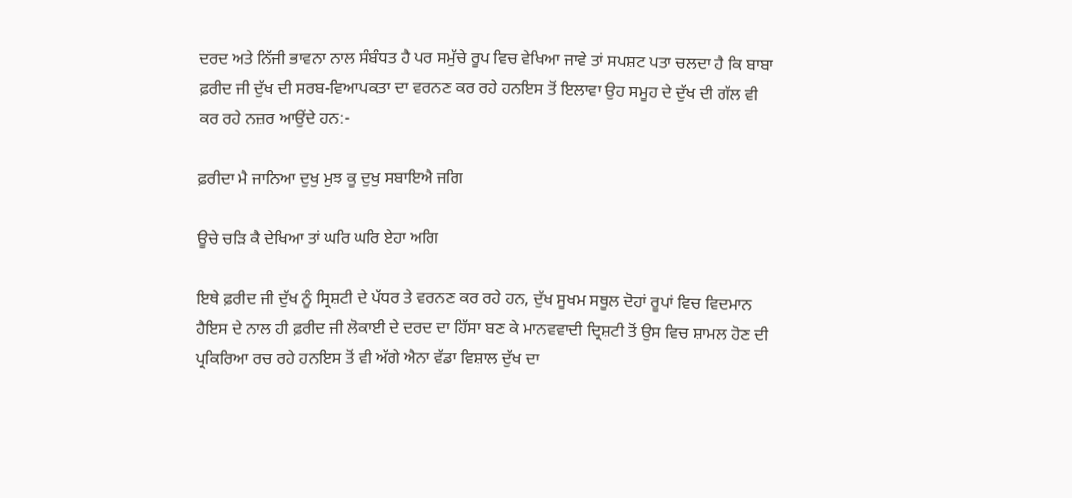ਦਰਦ ਅਤੇ ਨਿੱਜੀ ਭਾਵਨਾ ਨਾਲ ਸੰਬੰਧਤ ਹੈ ਪਰ ਸਮੁੱਚੇ ਰੂਪ ਵਿਚ ਵੇਖਿਆ ਜਾਵੇ ਤਾਂ ਸਪਸ਼ਟ ਪਤਾ ਚਲਦਾ ਹੈ ਕਿ ਬਾਬਾ ਫ਼ਰੀਦ ਜੀ ਦੁੱਖ ਦੀ ਸਰਬ-ਵਿਆਪਕਤਾ ਦਾ ਵਰਨਣ ਕਰ ਰਹੇ ਹਨਇਸ ਤੋਂ ਇਲਾਵਾ ਉਹ ਸਮੂਹ ਦੇ ਦੁੱਖ ਦੀ ਗੱਲ ਵੀ ਕਰ ਰਹੇ ਨਜ਼ਰ ਆਉਂਦੇ ਹਨ:-

ਫ਼ਰੀਦਾ ਮੈ ਜਾਨਿਆ ਦੁਖੁ ਮੁਝ ਕੂ ਦੁਖੁ ਸਬਾਇਐ ਜਗਿ

ਊਚੇ ਚੜਿ ਕੈ ਦੇਖਿਆ ਤਾਂ ਘਰਿ ਘਰਿ ਏਹਾ ਅਗਿ

ਇਥੇ ਫ਼ਰੀਦ ਜੀ ਦੁੱਖ ਨੂੰ ਸ੍ਰਿਸ਼ਟੀ ਦੇ ਪੱਧਰ ਤੇ ਵਰਨਣ ਕਰ ਰਹੇ ਹਨ, ਦੁੱਖ ਸੂਖਮ ਸਥੂਲ ਦੋਹਾਂ ਰੂਪਾਂ ਵਿਚ ਵਿਦਮਾਨ ਹੈਇਸ ਦੇ ਨਾਲ ਹੀ ਫ਼ਰੀਦ ਜੀ ਲੋਕਾਈ ਦੇ ਦਰਦ ਦਾ ਹਿੱਸਾ ਬਣ ਕੇ ਮਾਨਵਵਾਦੀ ਦ੍ਰਿਸ਼ਟੀ ਤੋਂ ਉਸ ਵਿਚ ਸ਼ਾਮਲ ਹੋਣ ਦੀ ਪ੍ਰਕਿਰਿਆ ਰਚ ਰਹੇ ਹਨਇਸ ਤੋਂ ਵੀ ਅੱਗੇ ਐਨਾ ਵੱਡਾ ਵਿਸ਼ਾਲ ਦੁੱਖ ਦਾ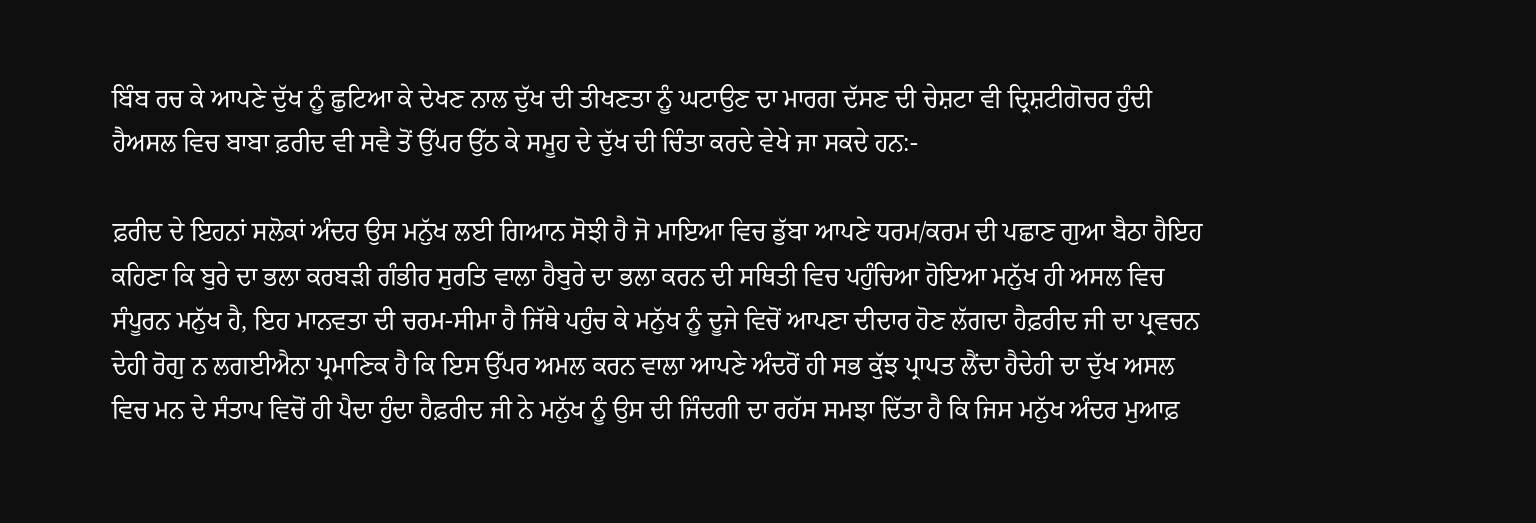ਬਿੰਬ ਰਚ ਕੇ ਆਪਣੇ ਦੁੱਖ ਨੂੰ ਛੁਟਿਆ ਕੇ ਦੇਖਣ ਨਾਲ ਦੁੱਖ ਦੀ ਤੀਖਣਤਾ ਨੂੰ ਘਟਾਉਣ ਦਾ ਮਾਰਗ ਦੱਸਣ ਦੀ ਚੇਸ਼ਟਾ ਵੀ ਦ੍ਰਿਸ਼ਟੀਗੋਚਰ ਹੁੰਦੀ ਹੈਅਸਲ ਵਿਚ ਬਾਬਾ ਫ਼ਰੀਦ ਵੀ ਸਵੈ ਤੋਂ ਉੱਪਰ ਉੱਠ ਕੇ ਸਮੂਹ ਦੇ ਦੁੱਖ ਦੀ ਚਿੰਤਾ ਕਰਦੇ ਵੇਖੇ ਜਾ ਸਕਦੇ ਹਨ:-

ਫ਼ਰੀਦ ਦੇ ਇਹਨਾਂ ਸਲੋਕਾਂ ਅੰਦਰ ਉਸ ਮਨੁੱਖ ਲਈ ਗਿਆਨ ਸੋਝੀ ਹੈ ਜੋ ਮਾਇਆ ਵਿਚ ਡੁੱਬਾ ਆਪਣੇ ਧਰਮ/ਕਰਮ ਦੀ ਪਛਾਣ ਗੁਆ ਬੈਠਾ ਹੈਇਹ ਕਹਿਣਾ ਕਿ ਬੁਰੇ ਦਾ ਭਲਾ ਕਰਬੜੀ ਗੰਭੀਰ ਸੁਰਤਿ ਵਾਲਾ ਹੈਬੁਰੇ ਦਾ ਭਲਾ ਕਰਨ ਦੀ ਸਥਿਤੀ ਵਿਚ ਪਹੁੰਚਿਆ ਹੋਇਆ ਮਨੁੱਖ ਹੀ ਅਸਲ ਵਿਚ ਸੰਪੂਰਨ ਮਨੁੱਖ ਹੈ, ਇਹ ਮਾਨਵਤਾ ਦੀ ਚਰਮ-ਸੀਮਾ ਹੈ ਜਿੱਥੇ ਪਹੁੰਚ ਕੇ ਮਨੁੱਖ ਨੂੰ ਦੂਜੇ ਵਿਚੋਂ ਆਪਣਾ ਦੀਦਾਰ ਹੋਣ ਲੱਗਦਾ ਹੈਫ਼ਰੀਦ ਜੀ ਦਾ ਪ੍ਰਵਚਨ ਦੇਹੀ ਰੋਗੁ ਨ ਲਗਈਐਨਾ ਪ੍ਰਮਾਣਿਕ ਹੈ ਕਿ ਇਸ ਉੱਪਰ ਅਮਲ ਕਰਨ ਵਾਲਾ ਆਪਣੇ ਅੰਦਰੋਂ ਹੀ ਸਭ ਕੁੱਝ ਪ੍ਰਾਪਤ ਲੈਂਦਾ ਹੈਦੇਹੀ ਦਾ ਦੁੱਖ ਅਸਲ ਵਿਚ ਮਨ ਦੇ ਸੰਤਾਪ ਵਿਚੋਂ ਹੀ ਪੈਦਾ ਹੁੰਦਾ ਹੈਫ਼ਰੀਦ ਜੀ ਨੇ ਮਨੁੱਖ ਨੂੰ ਉਸ ਦੀ ਜਿੰਦਗੀ ਦਾ ਰਹੱਸ ਸਮਝਾ ਦਿੱਤਾ ਹੈ ਕਿ ਜਿਸ ਮਨੁੱਖ ਅੰਦਰ ਮੁਆਫ਼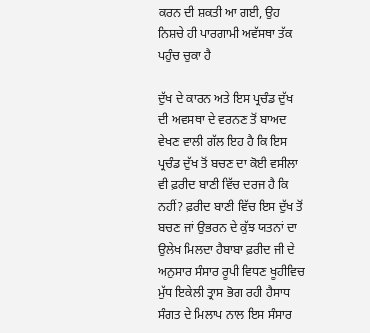ਕਰਨ ਦੀ ਸ਼ਕਤੀ ਆ ਗਈ, ਉਹ ਨਿਸ਼ਚੇ ਹੀ ਪਾਰਗਾਮੀ ਅਵੱਸਥਾ ਤੱਕ ਪਹੁੰਚ ਚੁਕਾ ਹੈ

ਦੁੱਖ ਦੇ ਕਾਰਨ ਅਤੇ ਇਸ ਪ੍ਰਚੰਡ ਦੁੱਖ ਦੀ ਅਵਸਥਾ ਦੇ ਵਰਨਣ ਤੋਂ ਬਾਅਦ ਵੇਖਣ ਵਾਲੀ ਗੱਲ ਇਹ ਹੈ ਕਿ ਇਸ ਪ੍ਰਚੰਡ ਦੁੱਖ ਤੋਂ ਬਚਣ ਦਾ ਕੋਈ ਵਸੀਲਾ ਵੀ ਫ਼ਰੀਦ ਬਾਣੀ ਵਿੱਚ ਦਰਜ ਹੈ ਕਿ ਨਹੀਂ? ਫ਼ਰੀਦ ਬਾਣੀ ਵਿੱਚ ਇਸ ਦੁੱਖ ਤੋਂ ਬਚਣ ਜਾਂ ਉਭਰਨ ਦੇ ਕੁੱਝ ਯਤਨਾਂ ਦਾ ਉਲੇਖ ਮਿਲਦਾ ਹੈਬਾਬਾ ਫ਼ਰੀਦ ਜੀ ਦੇ ਅਨੁਸਾਰ ਸੰਸਾਰ ਰੂਪੀ ਵਿਧਣ ਖੂਹੀਵਿਚ ਮੁੱਧ ਇਕੇਲੀ ਤ੍ਰਾਸ ਭੋਗ ਰਹੀ ਹੈਸਾਧ ਸੰਗਤ ਦੇ ਮਿਲਾਪ ਨਾਲ ਇਸ ਸੰਸਾਰ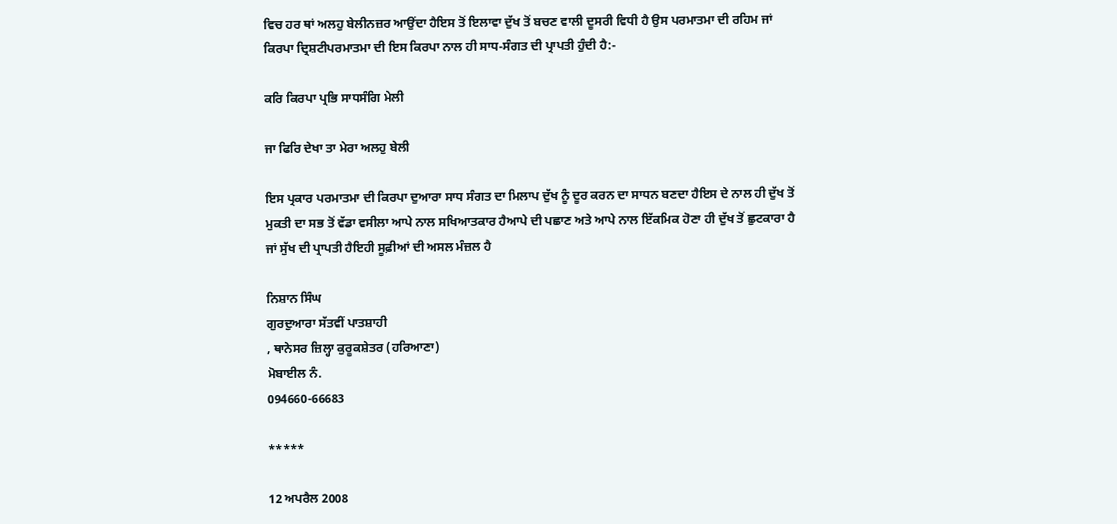ਵਿਚ ਹਰ ਥਾਂ ਅਲਹੁ ਬੇਲੀਨਜ਼ਰ ਆਉਂਦਾ ਹੈਇਸ ਤੋਂ ਇਲਾਵਾ ਦੁੱਖ ਤੋਂ ਬਚਣ ਵਾਲੀ ਦੂਸਰੀ ਵਿਧੀ ਹੈ ਉਸ ਪਰਮਾਤਮਾ ਦੀ ਰਹਿਮ ਜਾਂ ਕਿਰਪਾ ਦ੍ਰਿਸ਼ਟੀਪਰਮਾਤਮਾ ਦੀ ਇਸ ਕਿਰਪਾ ਨਾਲ ਹੀ ਸਾਧ-ਸੰਗਤ ਦੀ ਪ੍ਰਾਪਤੀ ਹੁੰਦੀ ਹੈ:-

ਕਰਿ ਕਿਰਪਾ ਪ੍ਰਭਿ ਸਾਧਸੰਗਿ ਮੇਲੀ

ਜਾ ਫਿਰਿ ਦੇਖਾ ਤਾ ਮੇਰਾ ਅਲਹੁ ਬੇਲੀ

ਇਸ ਪ੍ਰਕਾਰ ਪਰਮਾਤਮਾ ਦੀ ਕਿਰਪਾ ਦੁਆਰਾ ਸਾਧ ਸੰਗਤ ਦਾ ਮਿਲਾਪ ਦੁੱਖ ਨੂੰ ਦੂਰ ਕਰਨ ਦਾ ਸਾਧਨ ਬਣਦਾ ਹੈਇਸ ਦੇ ਨਾਲ ਹੀ ਦੁੱਖ ਤੋਂ ਮੁਕਤੀ ਦਾ ਸਭ ਤੋਂ ਵੱਡਾ ਵਸੀਲਾ ਆਪੇ ਨਾਲ ਸਖਿਆਤਕਾਰ ਹੈਆਪੇ ਦੀ ਪਛਾਣ ਅਤੇ ਆਪੇ ਨਾਲ ਇੱਕਮਿਕ ਹੋਣਾ ਹੀ ਦੁੱਖ ਤੋਂ ਛੁਟਕਾਰਾ ਹੈ ਜਾਂ ਸੁੱਖ ਦੀ ਪ੍ਰਾਪਤੀ ਹੈਇਹੀ ਸੂਫ਼ੀਆਂ ਦੀ ਅਸਲ ਮੰਜ਼ਲ ਹੈ

ਨਿਸ਼ਾਨ ਸਿੰਘ
ਗੁਰਦੁਆਰਾ ਸੱਤਵੀਂ ਪਾਤਸ਼ਾਹੀ
, ਥਾਨੇਸਰ ਜ਼ਿਲ੍ਹਾ ਕੁਰੂਕਸ਼ੇਤਰ (ਹਰਿਆਣਾ)
ਮੋਬਾਈਲ ਨੰ.
094660-66683

*****

12 ਅਪਰੈਲ 2008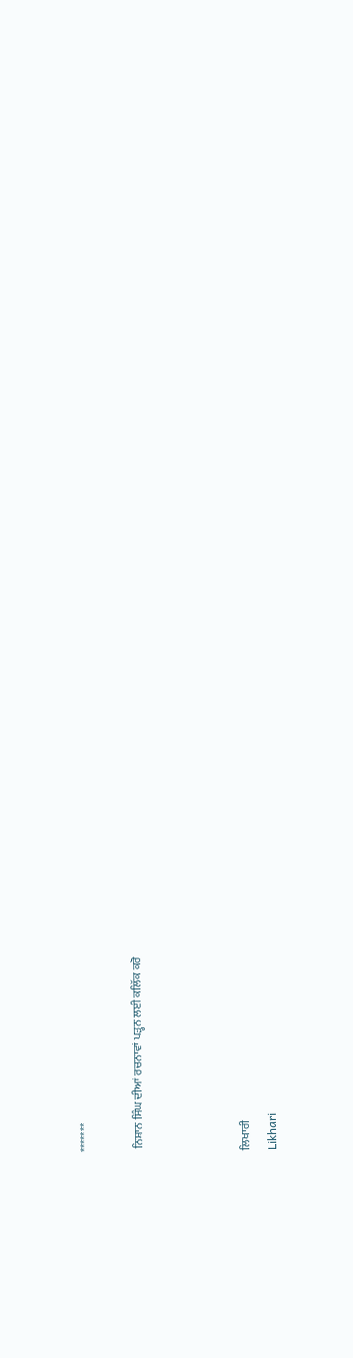*******

 ਨਿਸ਼ਾਨ ਸਿੰਘ ਦੀਆਂ ਰਚਨਾਵਾਂ ਪੜ੍ਹਨ ਲਈ ਕਲਿੱਕ ਕਰੋ



ਲਿਖਾਰੀ
Likhari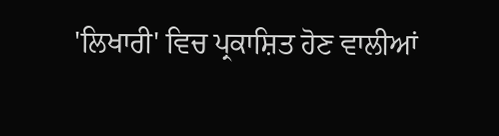'ਲਿਖਾਰੀ' ਵਿਚ ਪ੍ਰਕਾਸ਼ਿਤ ਹੋਣ ਵਾਲੀਆਂ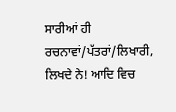ਸਾਰੀਆਂ ਹੀ ਰਚਨਾਵਾਂ/ਪੱਤਰਾਂ/ਲਿਖਾਰੀ, ਲਿਖਦੇ ਨੇ! ਆਦਿ ਵਿਚ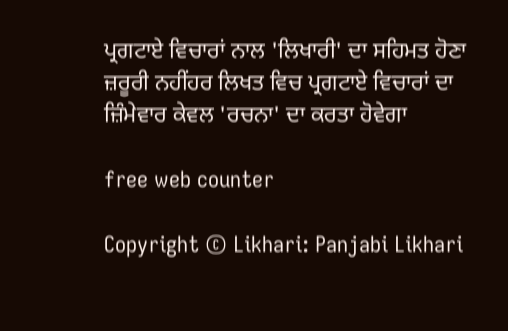ਪ੍ਰਗਟਾਏ ਵਿਚਾਰਾਂ ਨਾਲ 'ਲਿਖਾਰੀ' ਦਾ ਸਹਿਮਤ ਹੋਣਾ ਜ਼ਰੂਰੀ ਨਹੀਂਹਰ ਲਿਖਤ ਵਿਚ ਪ੍ਰਗਟਾਏ ਵਿਚਾਰਾਂ ਦਾ ਜ਼ਿੰਮੇਵਾਰ ਕੇਵਲ 'ਰਚਨਾ' ਦਾ ਕਰਤਾ ਹੋਵੇਗਾ

free web counter

Copyright © Likhari: Panjabi Likhari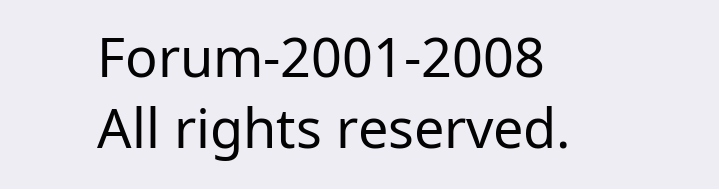Forum-2001-2008 All rights reserved.